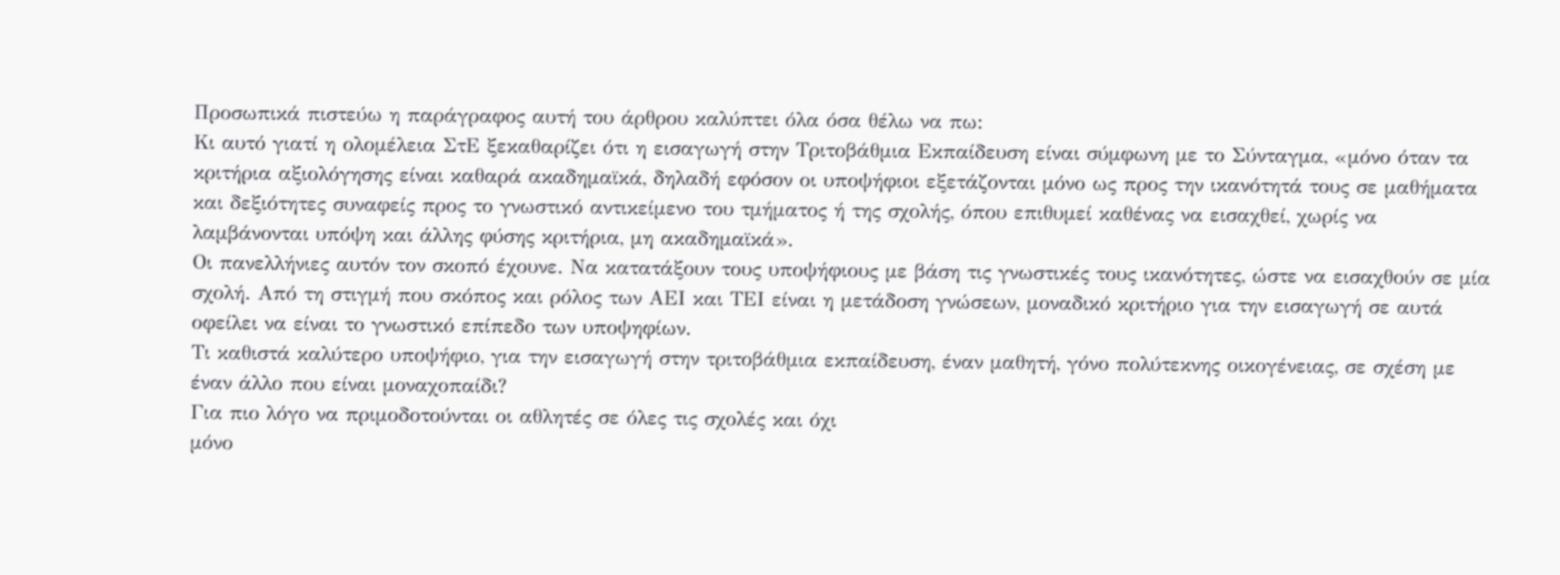Προσωπικά πιστεύω η παράγραφος αυτή του άρθρου καλύπτει όλα όσα θέλω να πω:
Κι αυτό γιατί η ολομέλεια ΣτΕ ξεκαθαρίζει ότι η εισαγωγή στην Τριτοβάθμια Εκπαίδευση είναι σύμφωνη με το Σύνταγμα, «μόνο όταν τα κριτήρια αξιολόγησης είναι καθαρά ακαδημαϊκά, δηλαδή εφόσον οι υποψήφιοι εξετάζονται μόνο ως προς την ικανότητά τους σε μαθήματα και δεξιότητες συναφείς προς το γνωστικό αντικείμενο του τμήματος ή της σχολής, όπου επιθυμεί καθένας να εισαχθεί, χωρίς να λαμβάνονται υπόψη και άλλης φύσης κριτήρια, μη ακαδημαϊκά».
Οι πανελλήνιες αυτόν τον σκοπό έχουνε. Να κατατάξουν τους υποψήφιους με βάση τις γνωστικές τους ικανότητες, ώστε να εισαχθούν σε μία σχολή. Από τη στιγμή που σκόπος και ρόλος των ΑΕΙ και ΤΕΙ είναι η μετάδοση γνώσεων, μοναδικό κριτήριο για την εισαγωγή σε αυτά οφείλει να είναι το γνωστικό επίπεδο των υποψηφίων.
Τι καθιστά καλύτερο υποψήφιο, για την εισαγωγή στην τριτοβάθμια εκπαίδευση, έναν μαθητή, γόνο πολύτεκνης οικογένειας, σε σχέση με έναν άλλο που είναι μοναχοπαίδι?
Για πιο λόγο να πριμοδοτούνται οι αθλητές σε όλες τις σχολές και όχι
μόνο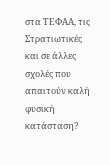στα ΤΕΦΑΑ, τις Στρατιωτικές και σε άλλες σχολές που απαιτούν καλή φυσική κατάσταση?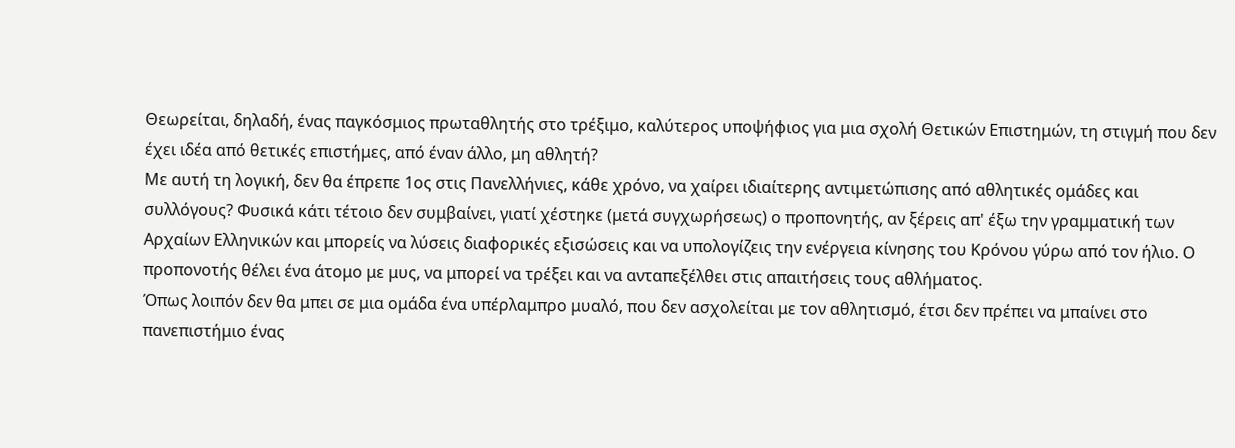Θεωρείται, δηλαδή, ένας παγκόσμιος πρωταθλητής στο τρέξιμο, καλύτερος υποψήφιος για μια σχολή Θετικών Επιστημών, τη στιγμή που δεν έχει ιδέα από θετικές επιστήμες, από έναν άλλο, μη αθλητή?
Με αυτή τη λογική, δεν θα έπρεπε 1ος στις Πανελλήνιες, κάθε χρόνο, να χαίρει ιδιαίτερης αντιμετώπισης από αθλητικές ομάδες και συλλόγους? Φυσικά κάτι τέτοιο δεν συμβαίνει, γιατί χέστηκε (μετά συγχωρήσεως) ο προπονητής, αν ξέρεις απ' έξω την γραμματική των Αρχαίων Ελληνικών και μπορείς να λύσεις διαφορικές εξισώσεις και να υπολογίζεις την ενέργεια κίνησης του Κρόνου γύρω από τον ήλιο. Ο προπονοτής θέλει ένα άτομο με μυς, να μπορεί να τρέξει και να ανταπεξέλθει στις απαιτήσεις τους αθλήματος.
Όπως λοιπόν δεν θα μπει σε μια ομάδα ένα υπέρλαμπρο μυαλό, που δεν ασχολείται με τον αθλητισμό, έτσι δεν πρέπει να μπαίνει στο πανεπιστήμιο ένας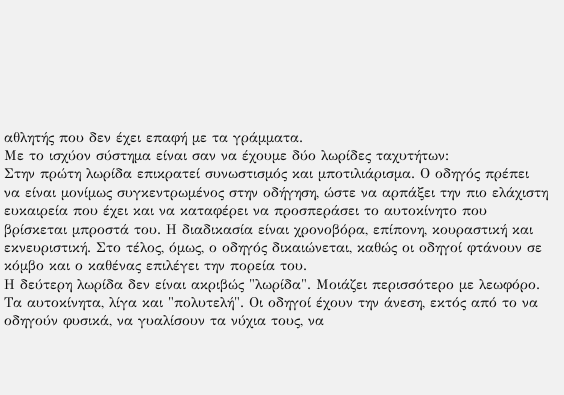αθλητής που δεν έχει επαφή με τα γράμματα.
Με το ισχύον σύστημα είναι σαν να έχουμε δύο λωρίδες ταχυτήτων:
Στην πρώτη λωρίδα επικρατεί συνωστισμός και μποτιλιάρισμα. Ο οδηγός πρέπει να είναι μονίμως συγκεντρωμένος στην οδήγηση, ώστε να αρπάξει την πιο ελάχιστη ευκαιρεία που έχει και να καταφέρει να προσπεράσει το αυτοκίνητο που βρίσκεται μπροστά του. Η διαδικασία είναι χρονοβόρα, επίπονη, κουραστική και εκνευριστική. Στο τέλος, όμως, ο οδηγός δικαιώνεται, καθώς οι οδηγοί φτάνουν σε κόμβο και ο καθένας επιλέγει την πορεία του.
Η δεύτερη λωρίδα δεν είναι ακριβώς "λωρίδα". Μοιάζει περισσότερο με λεωφόρο. Τα αυτοκίνητα, λίγα και "πολυτελή". Οι οδηγοί έχουν την άνεση, εκτός από το να οδηγούν φυσικά, να γυαλίσουν τα νύχια τους, να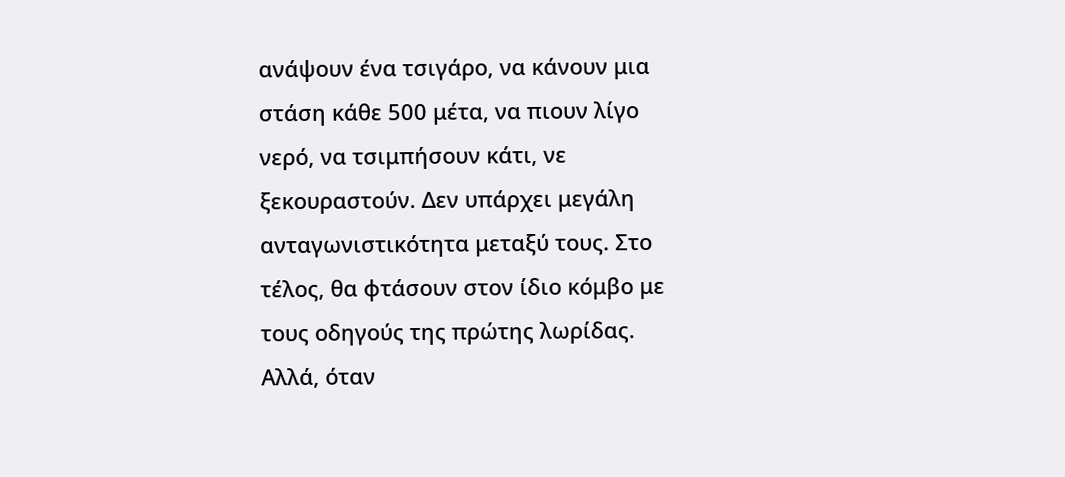ανάψουν ένα τσιγάρο, να κάνουν μια στάση κάθε 500 μέτα, να πιουν λίγο νερό, να τσιμπήσουν κάτι, νε ξεκουραστούν. Δεν υπάρχει μεγάλη ανταγωνιστικότητα μεταξύ τους. Στο τέλος, θα φτάσουν στον ίδιο κόμβο με τους οδηγούς της πρώτης λωρίδας.
Αλλά, όταν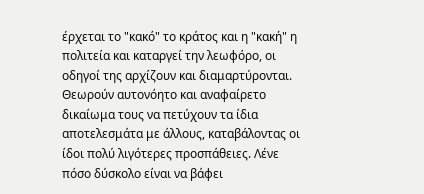έρχεται το "κακό" το κράτος και η "κακή" η πολιτεία και καταργεί την λεωφόρο, οι οδηγοί της αρχίζουν και διαμαρτύρονται. Θεωρούν αυτονόητο και αναφαίρετο δικαίωμα τους να πετύχουν τα ίδια αποτελεσμάτα με άλλους, καταβάλοντας οι ίδοι πολύ λιγότερες προσπάθειες. Λένε πόσο δύσκολο είναι να βάφει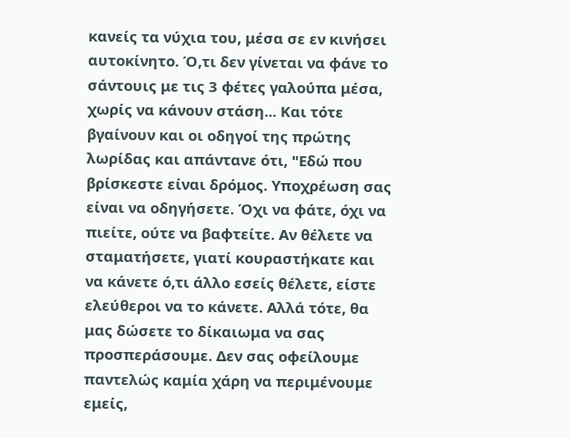κανείς τα νύχια του, μέσα σε εν κινήσει αυτοκίνητο. Ό,τι δεν γίνεται να φάνε το σάντουις με τις 3 φέτες γαλούπα μέσα, χωρίς να κάνουν στάση... Και τότε βγαίνουν και οι οδηγοί της πρώτης λωρίδας και απάντανε ότι, "Εδώ που βρίσκεστε είναι δρόμος. Υποχρέωση σας είναι να οδηγήσετε. Όχι να φάτε, όχι να πιείτε, ούτε να βαφτείτε. Αν θέλετε να σταματήσετε, γιατί κουραστήκατε και να κάνετε ό,τι άλλο εσείς θέλετε, είστε ελεύθεροι να το κάνετε. Αλλά τότε, θα μας δώσετε το δίκαιωμα να σας προσπεράσουμε. Δεν σας οφείλουμε παντελώς καμία χάρη να περιμένουμε εμείς,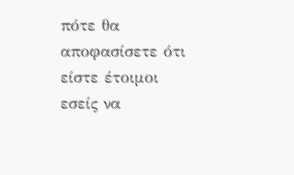πότε θα αποφασίσετε ότι είστε έτοιμοι εσείς να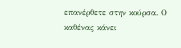επανέρθετε στην κούρσα. Ο καθένας κάνει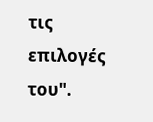τις επιλογές του".